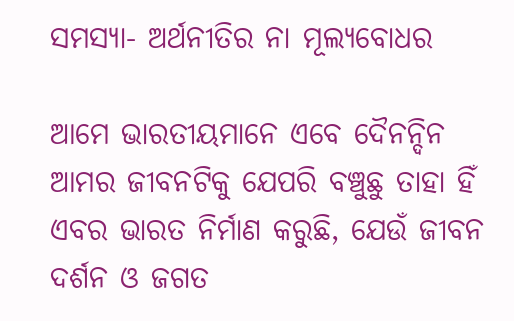ସମସ୍ୟା- ଅର୍ଥନୀତିର ନା ମୂଲ୍ୟବୋଧର

ଆମେ ଭାରତୀୟମାନେ ଏବେ ଦୈନନ୍ଦିନ ଆମର ଜୀବନଟିକୁ ଯେପରି ବଞ୍ଚୁଛୁ ତାହା ହିଁ ଏବର ଭାରତ ନିର୍ମାଣ କରୁଛି, ଯେଉଁ ଜୀବନ ଦର୍ଶନ ଓ ଜଗତ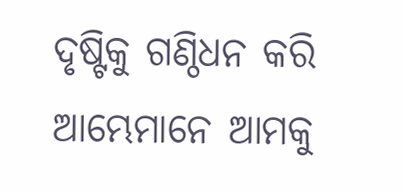ଦୃଷ୍ଟିକୁ ଗଣ୍ଠିଧନ କରି ଆମ୍ଭେମାନେ ଆମକୁ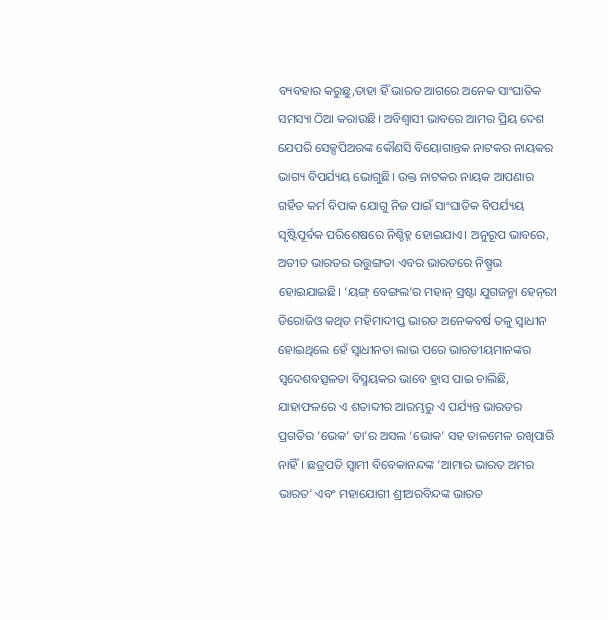ବ୍ୟବହାର କରୁଛୁ,ତାହା ହିଁ ଭାରତ ଆଗରେ ଅନେକ ସାଂଘାତିକ ସମସ୍ୟା ଠିଆ କରାଉଛି। ଅବିଶ୍ୱାସୀ ଭାବରେ ଆମର ପ୍ରିୟ ଦେଶ ଯେପରି ସେକ୍ସପିଅରଙ୍କ କୌଣସି ବିୟୋଗାନ୍ତକ ନାଟକର ନାୟକର ଭାଗ୍ୟ ବିପର୍ଯ୍ୟୟ ଭୋଗୁଛି। ଉକ୍ତ ନାଟକର ନାୟକ ଆପଣାର ଗର୍ହିତ କର୍ମ ବିପାକ ଯୋଗୁ ନିଜ ପାଇଁ ସାଂଘାତିକ ବିପର୍ଯ୍ୟୟ ସୃଷ୍ଟିପୂର୍ବକ ପରିଶେଷରେ ନିଶ୍ଚିହ୍ନ ହୋଇଯାଏ। ଅନୁରୂପ ଭାବରେ, ଅତୀତ ଭାରତର ଉତ୍ତୁଙ୍ଗତା ଏବର ଭାରତରେ ନିଷ୍ପ୍ରଭ ହୋଇଯାଇଛି। ‘ୟଙ୍ଗ୍‌ ବେଙ୍ଗଲ’ର ମହାନ୍‌ ସ୍ରଷ୍ଟା ଯୁଗଜନ୍ମା ହେନ୍‌ରୀ ଡିରୋଜିଓ କଥିତ ମହିମାଦୀପ୍ତ ଭାରତ ଅନେକବର୍ଷ ତଳୁ ସ୍ବାଧୀନ ହୋଇଥିଲେ ହେଁ ସ୍ବାଧୀନତା ଲାଭ ପରେ ଭାରତୀୟମାନଙ୍କର ସ୍ବଦେଶବତ୍ସଳତା ବିସ୍ମୟକର ଭାବେ ହ୍ରାସ ପାଇ ଚାଲିଛି, ଯାହାଫଳରେ ଏ ଶତାବ୍ଦୀର ଆରମ୍ଭରୁ ଏ ପର୍ଯ୍ୟନ୍ତ ଭାରତର ପ୍ରଗତିର ‘ଭେକ’ ତା’ର ଅସଲ ‘ଭୋକ’ ସହ ତାଳମେଳ ରଖିପାରି ନାହିଁ। ଛତ୍ରପତି ସ୍ବାମୀ ବିବେକାନନ୍ଦଙ୍କ ‘ଆମାର ଭାରତ ଅମର ଭାରତ’ ଏବଂ ମହାଯୋଗୀ ଶ୍ରୀଅରବିନ୍ଦଙ୍କ ଭାରତ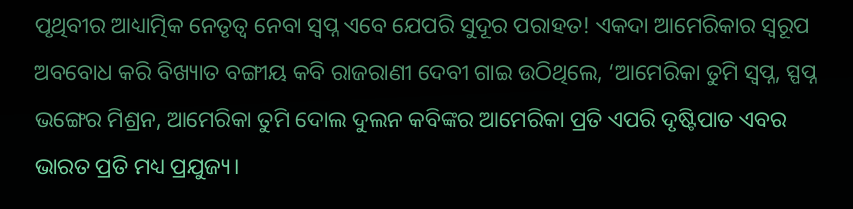ପୃଥିବୀର ଆଧ୍ୟାତ୍ମିକ ନେତୃତ୍ୱ ନେବା ସ୍ବପ୍ନ ଏବେ ଯେପରି ସୁଦୂର ପରାହତ! ଏକଦା ଆମେରିକାର ସ୍ବରୂପ ଅବବୋଧ କରି ବିଖ୍ୟାତ ବଙ୍ଗୀୟ କବି ରାଜରାଣୀ ଦେବୀ ଗାଇ ଉଠିଥିଲେ, ‘ଆମେରିକା ତୁମି ସ୍ବପ୍ନ, ସ୍ପପ୍ନ ଭଙ୍ଗେର ମିଶ୍ରନ, ଆମେରିକା ତୁମି ଦୋଲ ଦୁଲନ କବିଙ୍କର ଆମେରିକା ପ୍ରତି ଏପରି ଦୃଷ୍ଟିପାତ ଏବର ଭାରତ ପ୍ରତି ମଧ୍ୟ ପ୍ରଯୁଜ୍ୟ।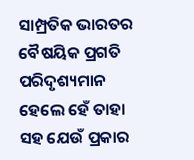ସାମ୍ପ୍ରତିକ ଭାରତର ବୈଷୟିକ ପ୍ରଗତି ପରିଦୃଶ୍ୟମାନ ହେଲେ ହେଁ ତାହା ସହ ଯେଉଁ ପ୍ରକାର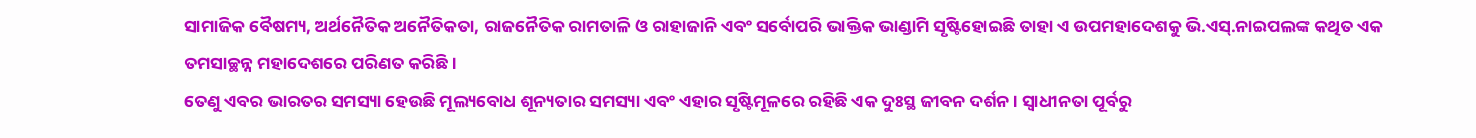ସାମାଜିକ ବୈଷମ୍ୟ, ଅର୍ଥନୈତିକ ଅନୈତିକତା, ରାଜନୈତିକ ରାମତାଳି ଓ ରାହାଜାନି ଏବଂ ସର୍ବୋପରି ଭାକ୍ତିକ ଭାଣ୍ଡାମି ସୃଷ୍ଟିହୋଇଛି ତାହା ଏ ଉପମହାଦେଶକୁ ଭି.ଏସ୍‌.ନାଇପଲଙ୍କ କଥିତ ଏକ ତମସାଚ୍ଛନ୍ନ ମହାଦେଶରେ ପରିଣତ କରିଛି।
ତେଣୁ ଏବର ଭାରତର ସମସ୍ୟା ହେଉଛି ମୂଲ୍ୟବୋଧ ଶୂନ୍ୟତାର ସମସ୍ୟା ଏବଂ ଏହାର ସୃଷ୍ଟିମୂଳରେ ରହିଛି ଏକ ଦୁଃସ୍ଥ ଜୀବନ ଦର୍ଶନ। ସ୍ବାଧୀନତା ପୂର୍ବରୁ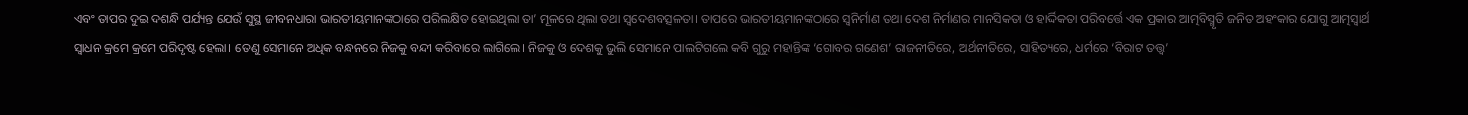ଏବଂ ତାପର ଦୁଇ ଦଶନ୍ଧି ପର୍ଯ୍ୟନ୍ତ ଯେଉଁ ସୁସ୍ଥ ଜୀବନଧାରା ଭାରତୀୟମାନଙ୍କଠାରେ ପରିଲକ୍ଷିତ ହୋଇଥିଲା ତା’ ମୂଳରେ ଥିଲା ତଥା ସ୍ବଦେଶବତ୍ସଳତା। ତାପରେ ଭାରତୀୟମାନଙ୍କଠାରେ ସ୍ବନିର୍ମାଣ ତଥା ଦେଶ ନିର୍ମାଣର ମାନସିକତା ଓ ହାର୍ଦ୍ଦିକତା ପରିବର୍ତ୍ତେ ଏକ ପ୍ରକାର ଆତ୍ମବିସ୍ମୃତି ଜନିତ ଅହଂକାର ଯୋଗୁ ଆତ୍ମସ୍ବାର୍ଥ ସ୍ବାଧନ କ୍ରମେ କ୍ରମେ ପରିଦୃଷ୍ଟ ହେଲା। ତେଣୁ ସେମାନେ ଅଧିକ ବନ୍ଧନରେ ନିଜକୁ ବନ୍ଦୀ କରିବାରେ ଲାଗିଲେ। ନିଜକୁ ଓ ଦେଶକୁ ଭୁଲି ସେମାନେ ପାଲଟିଗଲେ କବି ଗୁରୁ ମହାନ୍ତିଙ୍କ ‘ଗୋବର ଗଣେଶ’ ରାଜନୀତିରେ, ଅର୍ଥନୀତିରେ, ସାହିତ୍ୟରେ, ଧର୍ମରେ ‘ବିରାଟ ତତ୍ତ୍ୱ’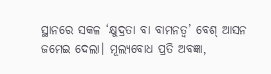ସ୍ଥାନରେ ସକଳ ‘କ୍ଷୁଦ୍ରତା ବା ବାମନତ୍ୱ’ ବେଶ୍‌ ଆସନ ଜମେଇ ଦେଲା। ମୂଲ୍ୟବୋଧ ପ୍ରତି ଅବଜ୍ଞା,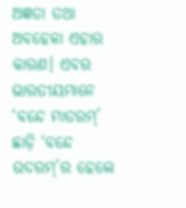ଅଜ୍ଞତା ତଥା ଅବହେଳା ଏହାର କାରଣ। ଏବର ଭାରତୀୟମାନେ ‘ବନ୍ଦେ ମାତରମ୍‌’ ଛାଡ଼ି ‘ବନ୍ଦେ ଉଦରମ୍‌’ର ହେଲେ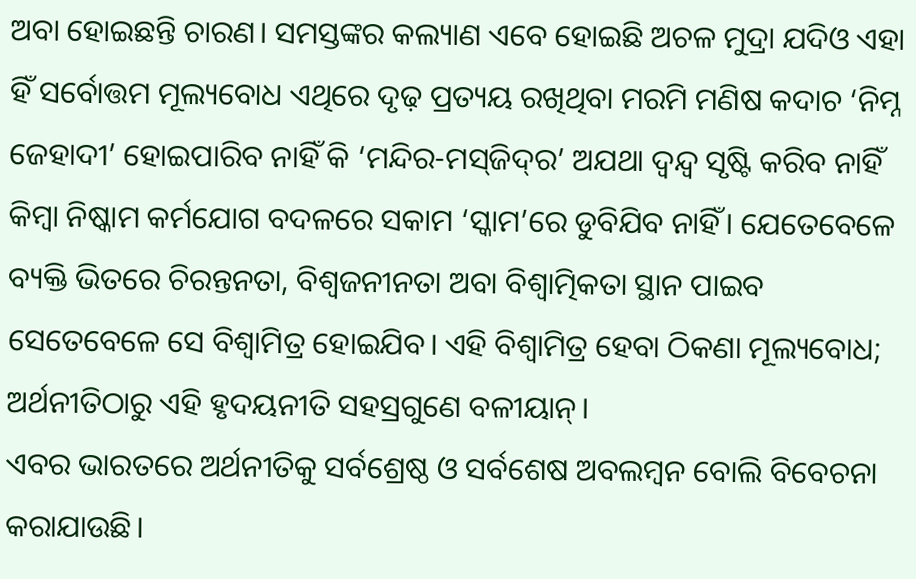ଅବା ହୋଇଛନ୍ତି ଚାରଣ। ସମସ୍ତଙ୍କର କଲ୍ୟାଣ ଏବେ ହୋଇଛି ଅଚଳ ମୁଦ୍ରା ଯଦିଓ ଏହା ହିଁ ସର୍ବୋତ୍ତମ ମୂଲ୍ୟବୋଧ ଏଥିରେ ଦୃଢ଼ ପ୍ରତ୍ୟୟ ରଖିଥିବା ମରମି ମଣିଷ କଦାଚ ‘ନିମ୍ନ ଜେହାଦୀ’ ହୋଇପାରିବ ନାହିଁ କି ‘ମନ୍ଦିର-ମସ୍‌ଜିଦ୍‌ର’ ଅଯଥା ଦ୍ୱନ୍ଦ୍ୱ ସୃଷ୍ଟି କରିବ ନାହିଁ କିମ୍ବା ନିଷ୍କାମ କର୍ମଯୋଗ ବଦଳରେ ସକାମ ‘ସ୍କାମ’ରେ ଡୁବିଯିବ ନାହିଁ। ଯେତେବେଳେ ବ୍ୟକ୍ତି ଭିତରେ ଚିରନ୍ତନତା, ବିଶ୍ୱଜନୀନତା ଅବା ବିଶ୍ୱାତ୍ମିକତା ସ୍ଥାନ ପାଇବ ସେତେବେଳେ ସେ ବିଶ୍ୱାମିତ୍ର ହୋଇଯିବ। ଏହି ବିଶ୍ୱାମିତ୍ର ହେବା ଠିକଣା ମୂଲ୍ୟବୋଧ; ଅର୍ଥନୀତିଠାରୁ ଏହି ହୃଦୟନୀତି ସହସ୍ରଗୁଣେ ବଳୀୟାନ୍‌।
ଏବର ଭାରତରେ ଅର୍ଥନୀତିକୁ ସର୍ବଶ୍ରେଷ୍ଠ ଓ ସର୍ବଶେଷ ଅବଲମ୍ବନ ବୋଲି ବିବେଚନା କରାଯାଉଛି।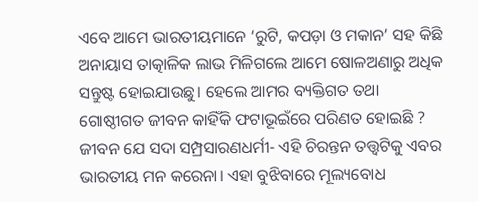ଏବେ ଆମେ ଭାରତୀୟମାନେ ‘ରୁଟି, କପଡ଼ା ଓ ମକାନ’ ସହ କିଛି ଅନାୟାସ ତାତ୍କାଳିକ ଲାଭ ମିଳିଗଲେ ଆମେ ଷୋଳଅଣାରୁ ଅଧିକ ସନ୍ତୁଷ୍ଟ ହୋଇଯାଉଛୁ। ହେଲେ ଆମର ବ୍ୟକ୍ତିଗତ ତଥା ଗୋଷ୍ଠୀଗତ ଜୀବନ କାହିଁକି ଫଟାଭୂଇଁରେ ପରିଣତ ହୋଇଛି ? ଜୀବନ ଯେ ସଦା ସମ୍ପ୍ରସାରଣଧର୍ମୀ- ଏହି ଚିରନ୍ତନ ତତ୍ତ୍ୱଟିକୁ ଏବର ଭାରତୀୟ ମନ କରେନା। ଏହା ବୁଝିବାରେ ମୂଲ୍ୟବୋଧ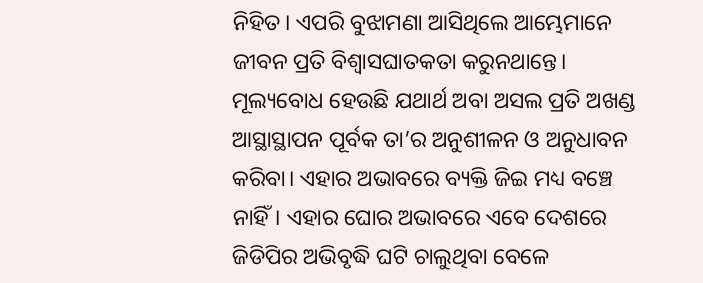ନିହିତ। ଏପରି ବୁଝାମଣା ଆସିଥିଲେ ଆମ୍ଭେମାନେ ଜୀବନ ପ୍ରତି ବିଶ୍ୱାସଘାତକତା କରୁନଥାନ୍ତେ। ମୂଲ୍ୟବୋଧ ହେଉଛି ଯଥାର୍ଥ ଅବା ଅସଲ ପ୍ରତି ଅଖଣ୍ଡ ଆସ୍ଥାସ୍ଥାପନ ପୂର୍ବକ ତା’ର ଅନୁଶୀଳନ ଓ ଅନୁଧାବନ କରିବା। ଏହାର ଅଭାବରେ ବ୍ୟକ୍ତି ଜିଇ ମଧ୍ୟ ବଞ୍ଚେ ନାହିଁ। ଏହାର ଘୋର ଅଭାବରେ ଏବେ ଦେଶରେ ଜିଡିପିର ଅଭିବୃଦ୍ଧି ଘଟି ଚାଲୁଥିବା ବେଳେ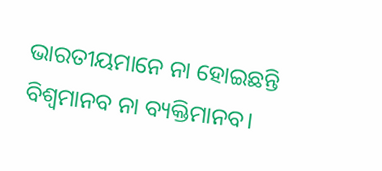ଭାରତୀୟମାନେ ନା ହୋଇଛନ୍ତି ବିଶ୍ୱମାନବ ନା ବ୍ୟକ୍ତିମାନବ।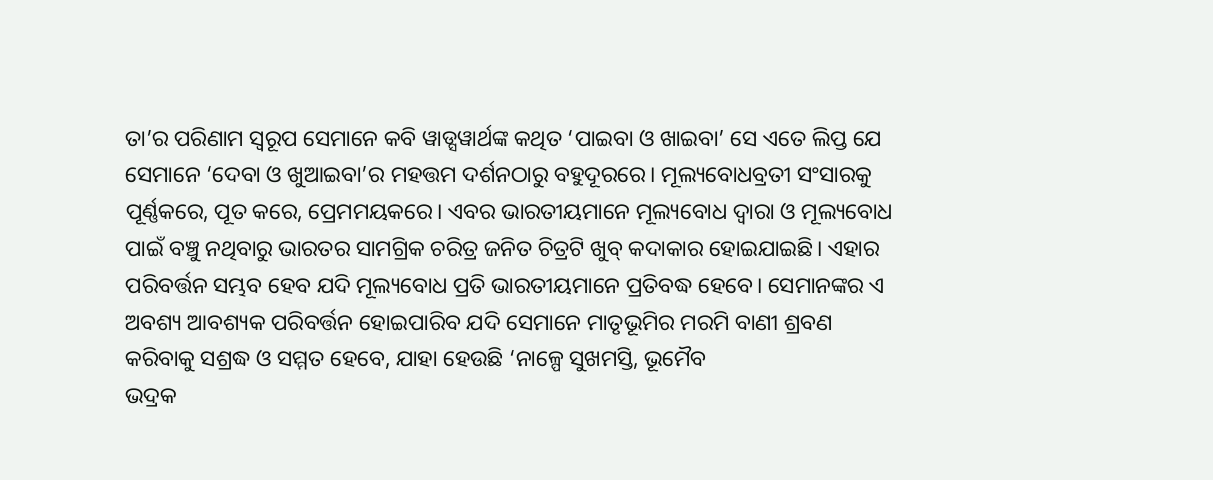ତା’ର ପରିଣାମ ସ୍ବରୂପ ସେମାନେ କବି ୱାଡ୍ସୱାର୍ଥଙ୍କ କଥିତ ‘ପାଇବା ଓ ଖାଇବା’ ସେ ଏତେ ଲିପ୍ତ ଯେ ସେମାନେ ‘ଦେବା ଓ ଖୁଆଇବା’ର ମହତ୍ତମ ଦର୍ଶନଠାରୁ ବହୁଦୂରରେ। ମୂଲ୍ୟବୋଧବ୍ରତୀ ସଂସାରକୁ ପୂର୍ଣ୍ଣକରେ, ପୂତ କରେ, ପ୍ରେମମୟକରେ। ଏବର ଭାରତୀୟମାନେ ମୂଲ୍ୟବୋଧ ଦ୍ୱାରା ଓ ମୂଲ୍ୟବୋଧ ପାଇଁ ବଞ୍ଚୁ ନଥିବାରୁ ଭାରତର ସାମଗ୍ରିକ ଚରିତ୍ର ଜନିତ ଚିତ୍ରଟି ଖୁବ୍‌ କଦାକାର ହୋଇଯାଇଛି। ଏହାର ପରିବର୍ତ୍ତନ ସମ୍ଭବ ହେବ ଯଦି ମୂଲ୍ୟବୋଧ ପ୍ରତି ଭାରତୀୟମାନେ ପ୍ରତିବଦ୍ଧ ହେବେ। ସେମାନଙ୍କର ଏ ଅବଶ୍ୟ ଆବଶ୍ୟକ ପରିବର୍ତ୍ତନ ହୋଇପାରିବ ଯଦି ସେମାନେ ମାତୃଭୂମିର ମରମି ବାଣୀ ଶ୍ରବଣ କରିବାକୁ ସଶ୍ରଦ୍ଧ ଓ ସମ୍ମତ ହେବେ, ଯାହା ହେଉଛି ‘ନାଳ୍ପେ ସୁଖମସ୍ତି, ଭୂମୈବ
ଭଦ୍ରକ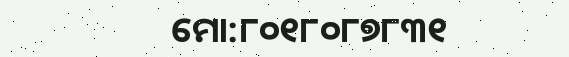ମୋ:୮୦୧୮୦୮୭୮୩୧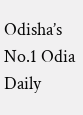Odisha’s No.1 Odia Daily